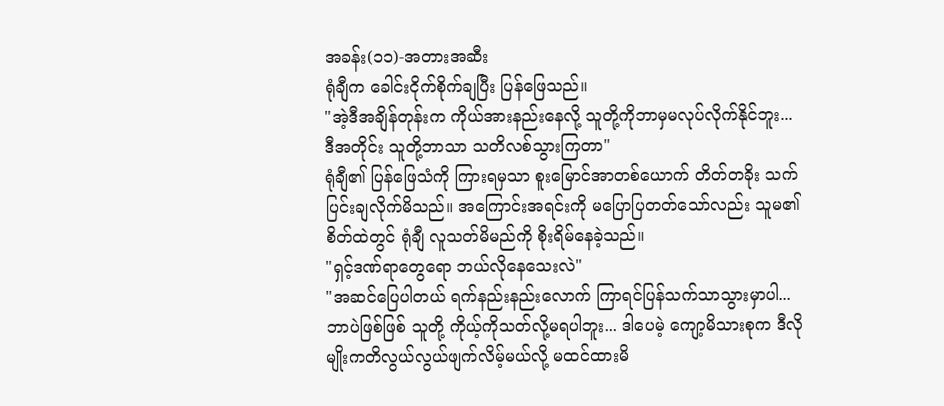အခန်း(၁၁)-အတားအဆီး
ရုံချီက ခေါင်းငိုက်စိုက်ချပြီး ပြန်ဖြေသည်။
"အဲ့ဒီအချိန်တုန်းက ကိုယ်အားနည်းနေလို့ သူတို့ကိုဘာမှမလုပ်လိုက်နိုင်ဘူး... ဒီအတိုင်း သူတို့ဘာသာ သတိလစ်သွားကြတာ"
ရုံချီ၏ ပြန်ဖြေသံကို ကြားရမှသာ စူးမြောင်အာတစ်ယောက် တိတ်တခိုး သက်ပြင်းချလိုက်မိသည်။ အကြောင်းအရင်းကို မပြောပြတတ်သော်လည်း သူမ၏ စိတ်ထဲတွင် ရုံချီ လူသတ်မိမည်ကို စိုးရိမ်နေခဲ့သည်။
"ရှင့်ဒဏ်ရာတွေရော ဘယ်လိုနေသေးလဲ"
"အဆင်ပြေပါတယ် ရက်နည်းနည်းလောက် ကြာရင်ပြန်သက်သာသွားမှာပါ... ဘာပဲဖြစ်ဖြစ် သူတို့ ကိုယ့်ကိုသတ်လို့မရပါဘူး... ဒါပေမဲ့ ကျော့မိသားစုက ဒီလိုမျိုးကတိလွယ်လွယ်ဖျက်လိမ့်မယ်လို့ မထင်ထားမိ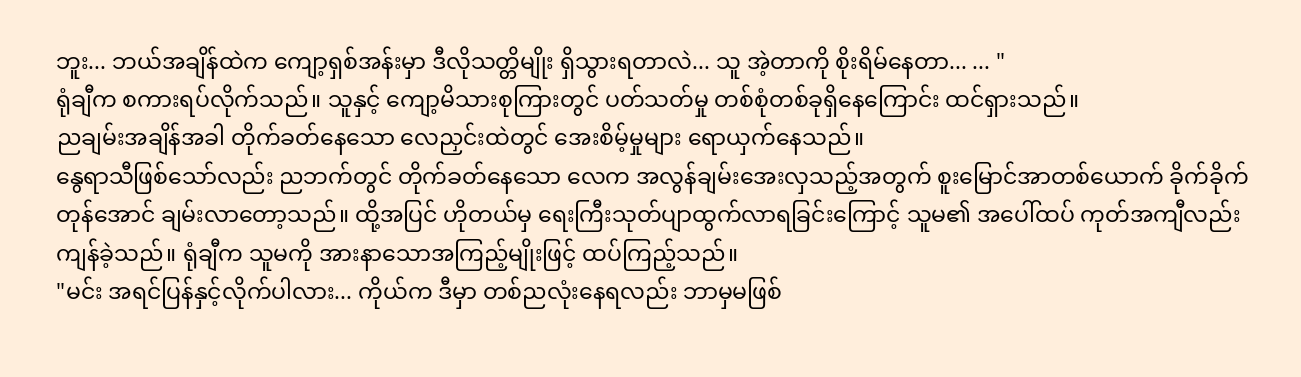ဘူး... ဘယ်အချိန်ထဲက ကျော့ရှစ်အန်းမှာ ဒီလိုသတ္တိမျိုး ရှိသွားရတာလဲ... သူ အဲ့တာကို စိုးရိမ်နေတာ... ... "
ရုံချီက စကားရပ်လိုက်သည်။ သူနှင့် ကျော့မိသားစုကြားတွင် ပတ်သတ်မှု တစ်စုံတစ်ခုရှိနေကြောင်း ထင်ရှားသည်။
ညချမ်းအချိန်အခါ တိုက်ခတ်နေသော လေညှင်းထဲတွင် အေးစိမ့်မှုများ ရောယှက်နေသည်။
နွေရာသီဖြစ်သော်လည်း ညဘက်တွင် တိုက်ခတ်နေသော လေက အလွန်ချမ်းအေးလှသည့်အတွက် စူးမြောင်အာတစ်ယောက် ခိုက်ခိုက်တုန်အောင် ချမ်းလာတော့သည်။ ထို့အပြင် ဟိုတယ်မှ ရေးကြီးသုတ်ပျာထွက်လာရခြင်းကြောင့် သူမ၏ အပေါ်ထပ် ကုတ်အကျီလည်း ကျန်ခဲ့သည်။ ရုံချီက သူမကို အားနာသောအကြည့်မျိုးဖြင့် ထပ်ကြည့်သည်။
"မင်း အရင်ပြန်နှင့်လိုက်ပါလား... ကိုယ်က ဒီမှာ တစ်ညလုံးနေရလည်း ဘာမှမဖြစ်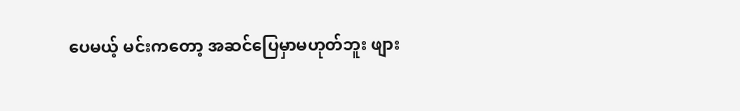ပေမယ့် မင်းကတော့ အဆင်ပြေမှာမဟုတ်ဘူး ဖျား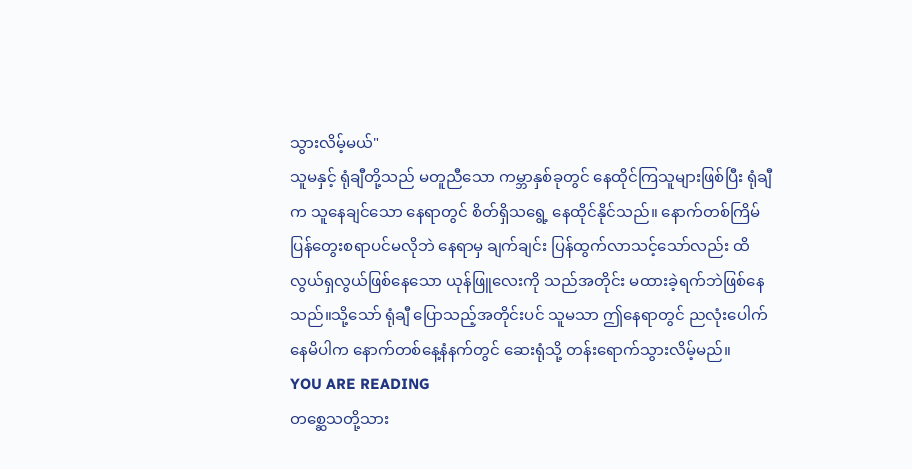သွားလိမ့်မယ်"
သူမနှင့် ရုံချီတို့သည် မတူညီသော ကမ္ဘာနှစ်ခုတွင် နေထိုင်ကြသူများဖြစ်ပြီး ရုံချီက သူနေချင်သော နေရာတွင် စိတ်ရှိသရွေ့ နေထိုင်နိုင်သည်။ နောက်တစ်ကြိမ် ပြန်တွေးစရာပင်မလိုဘဲ နေရာမှ ချက်ချင်း ပြန်ထွက်လာသင့်သော်လည်း ထိလွယ်ရှလွယ်ဖြစ်နေသော ယုန်ဖြူလေးကို သည်အတိုင်း မထားခဲ့ရက်ဘဲဖြစ်နေသည်။သို့သော် ရုံချီ ပြောသည့်အတိုင်းပင် သူမသာ ဤနေရာတွင် ညလုံးပေါက်နေမိပါက နောက်တစ်နေ့နံနက်တွင် ဆေးရုံသို့ တန်းရောက်သွားလိမ့်မည်။
YOU ARE READING
တစ္ဆေသတို့သား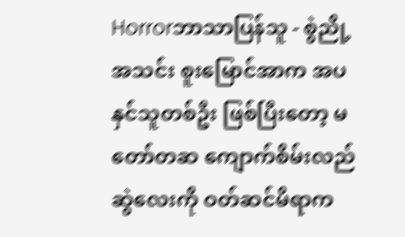Horrorဘာသာပြန်သူ - စွဲညို့အသင်း စူးမြောင်အာက အပနှင်သူတစ်ဦး ဖြစ်ပြီးတော့ မတော်တဆ ကျောက်စိမ်းလည်ဆွဲလေးကို ဝတ်ဆင်မိရာက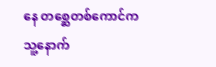နေ တစ္ဆေတစ်ကောင်က သူ့နောက်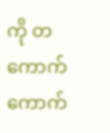ကို တကောက်ကောက်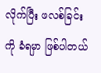လိုက်ပြီး ဖလစ်ခြင်းကို ခံရမှာ ဖြစ်ပါတယ်